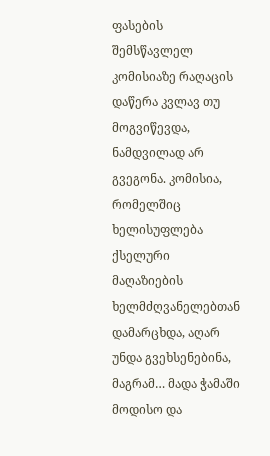ფასების შემსწავლელ კომისიაზე რაღაცის დაწერა კვლავ თუ მოგვიწევდა, ნამდვილად არ გვეგონა. კომისია, რომელშიც ხელისუფლება ქსელური მაღაზიების ხელმძღვანელებთან დამარცხდა, აღარ უნდა გვეხსენებინა, მაგრამ… მადა ჭამაში მოდისო და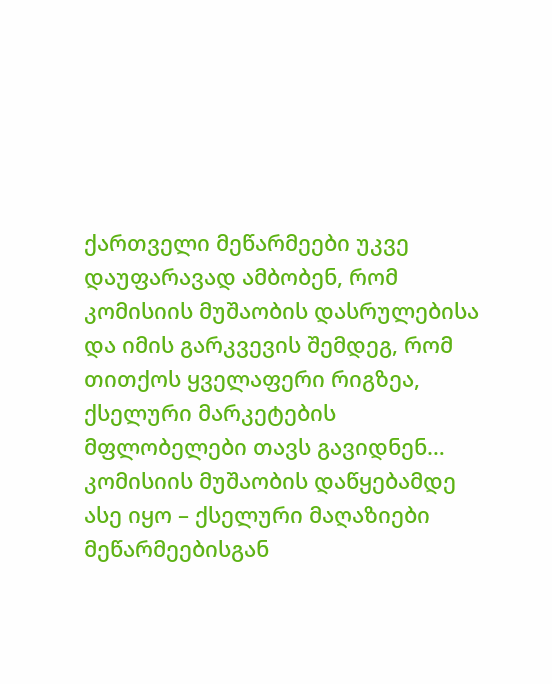ქართველი მეწარმეები უკვე დაუფარავად ამბობენ, რომ კომისიის მუშაობის დასრულებისა და იმის გარკვევის შემდეგ, რომ თითქოს ყველაფერი რიგზეა, ქსელური მარკეტების მფლობელები თავს გავიდნენ… კომისიის მუშაობის დაწყებამდე ასე იყო – ქსელური მაღაზიები მეწარმეებისგან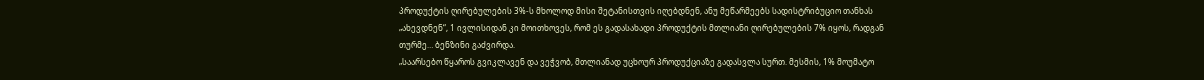პროდუქტის ღირებულების 3%-ს მხოლოდ მისი შეტანისთვის იღებდნენ, ანუ მეწარმეებს სადისტრიბუციო თანხას „ახევდნენ“, 1 ივლისიდან კი მოითხოვეს, რომ ეს გადასახადი პროდუქტის მთლიანი ღირებულების 7% იყოს, რადგან თურმე… ბენზინი გაძვირდა.
„საარსებო წყაროს გვიკლავენ და ვეჭვობ, მთლიანად უცხოურ პროდუქციაზე გადასვლა სურთ. მესმის, 1% მოუმატო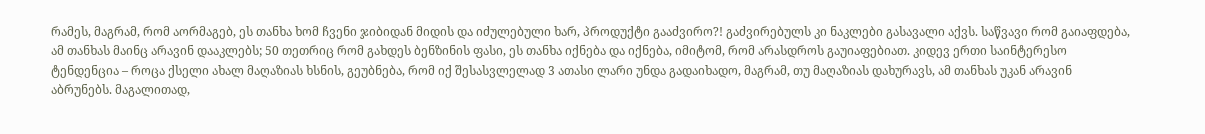რამეს, მაგრამ, რომ აორმაგებ, ეს თანხა ხომ ჩვენი ჯიბიდან მიდის და იძულებული ხარ, პროდუქტი გააძვირო?! გაძვირებულს კი ნაკლები გასავალი აქვს. საწვავი რომ გაიაფდება, ამ თანხას მაინც არავინ დააკლებს; 50 თეთრიც რომ გახდეს ბენზინის ფასი, ეს თანხა იქნება და იქნება, იმიტომ, რომ არასდროს გაუიაფებიათ. კიდევ ერთი საინტერესო ტენდენცია – როცა ქსელი ახალ მაღაზიას ხსნის, გეუბნება, რომ იქ შესასვლელად 3 ათასი ლარი უნდა გადაიხადო, მაგრამ, თუ მაღაზიას დახურავს, ამ თანხას უკან არავინ აბრუნებს. მაგალითად,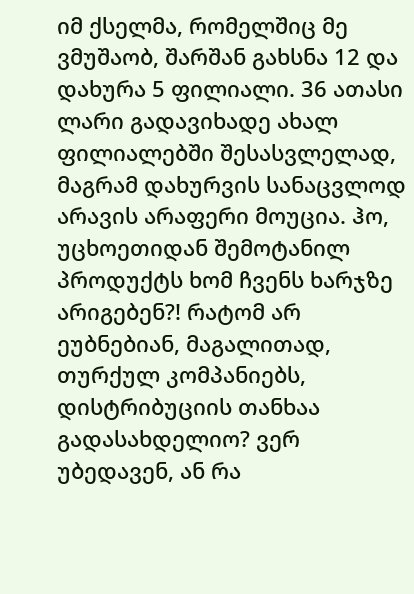იმ ქსელმა, რომელშიც მე ვმუშაობ, შარშან გახსნა 12 და დახურა 5 ფილიალი. 36 ათასი ლარი გადავიხადე ახალ ფილიალებში შესასვლელად, მაგრამ დახურვის სანაცვლოდ არავის არაფერი მოუცია. ჰო, უცხოეთიდან შემოტანილ პროდუქტს ხომ ჩვენს ხარჯზე არიგებენ?! რატომ არ ეუბნებიან, მაგალითად, თურქულ კომპანიებს, დისტრიბუციის თანხაა გადასახდელიო? ვერ უბედავენ, ან რა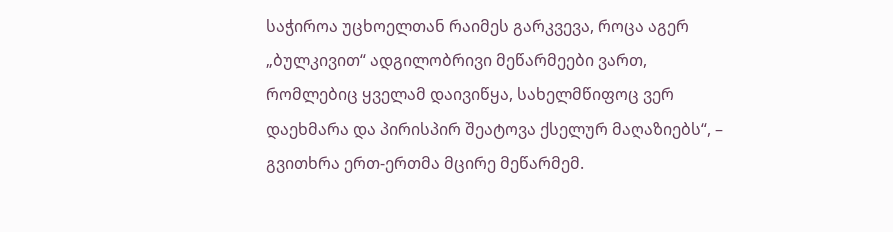საჭიროა უცხოელთან რაიმეს გარკვევა, როცა აგერ „ბულკივით“ ადგილობრივი მეწარმეები ვართ, რომლებიც ყველამ დაივიწყა, სახელმწიფოც ვერ დაეხმარა და პირისპირ შეატოვა ქსელურ მაღაზიებს“, – გვითხრა ერთ-ერთმა მცირე მეწარმემ.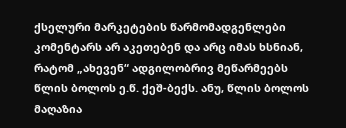ქსელური მარკეტების წარმომადგენლები კომენტარს არ აკეთებენ და არც იმას ხსნიან, რატომ „ახევენ“ ადგილობრივ მეწარმეებს წლის ბოლოს ე.წ. ქეშ-ბექს. ანუ, წლის ბოლოს მაღაზია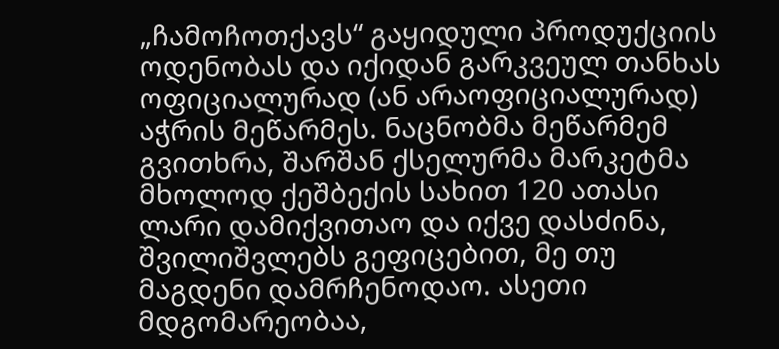„ჩამოჩოთქავს“ გაყიდული პროდუქციის ოდენობას და იქიდან გარკვეულ თანხას ოფიციალურად (ან არაოფიციალურად) აჭრის მეწარმეს. ნაცნობმა მეწარმემ გვითხრა, შარშან ქსელურმა მარკეტმა მხოლოდ ქეშბექის სახით 120 ათასი ლარი დამიქვითაო და იქვე დასძინა, შვილიშვლებს გეფიცებით, მე თუ მაგდენი დამრჩენოდაო. ასეთი მდგომარეობაა,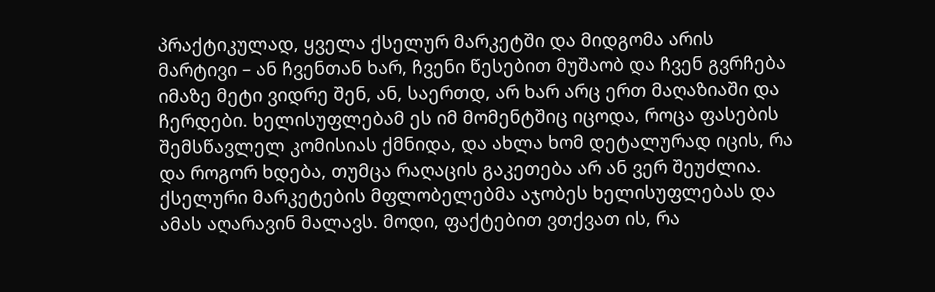პრაქტიკულად, ყველა ქსელურ მარკეტში და მიდგომა არის მარტივი – ან ჩვენთან ხარ, ჩვენი წესებით მუშაობ და ჩვენ გვრჩება იმაზე მეტი ვიდრე შენ, ან, საერთდ, არ ხარ არც ერთ მაღაზიაში და ჩერდები. ხელისუფლებამ ეს იმ მომენტშიც იცოდა, როცა ფასების შემსწავლელ კომისიას ქმნიდა, და ახლა ხომ დეტალურად იცის, რა და როგორ ხდება, თუმცა რაღაცის გაკეთება არ ან ვერ შეუძლია. ქსელური მარკეტების მფლობელებმა აჯობეს ხელისუფლებას და ამას აღარავინ მალავს. მოდი, ფაქტებით ვთქვათ ის, რა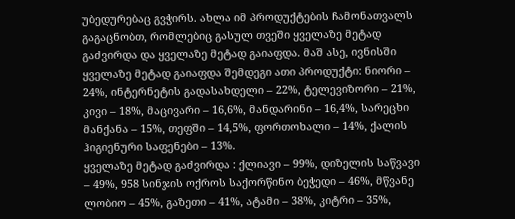უბედურებაც გვჭირს. ახლა იმ პროდუქტების ჩამონათვალს გაგაცნობთ, რომლებიც გასულ თვეში ყველაზე მეტად გაძვირდა და ყველაზე მეტად გაიაფდა. მაშ ასე, ივნისში ყველაზე მეტად გაიაფდა შემდეგი ათი პროდუქტი: ნიორი – 24%, ინტერნეტის გადასახდელი – 22%, ტელევიზორი – 21%, კივი – 18%, მაცივარი – 16,6%, მანდარინი – 16,4%, სარეცხი მანქანა – 15%, თეფში – 14,5%, ფორთოხალი – 14%, ქალის ჰიგიენური საფენები – 13%.
ყველაზე მეტად გაძვირდა : ქლიავი – 99%, დიზელის საწვავი – 49%, 958 სინჯის ოქროს საქორწინო ბეჭედი – 46%, მწვანე ლობიო – 45%, გაზეთი – 41%, ატამი – 38%, კიტრი – 35%,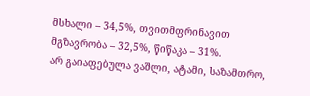მსხალი – 34,5%, თვითმფრინავით მგზავრობა – 32,5%, წიწაკა – 31%.
არ გაიაფებულა ვაშლი, ატამი, საზამთრო,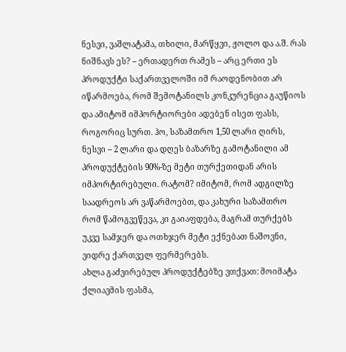ნესვი, ვაშლატამა, თხილი, მარწყვი, ჟოლო და ა.შ. რას ნიშნავს ეს? – ერთადერთ რამეს – არც ერთი ეს პროდუქტი საქართველოში იმ რაოდენობით არ იწარმოება, რომ შემოტანილს კონკურენცია გაუწიოს და ამიტომ იმპორტიორები ადებენ ისეთ ფასს, როგორიც სურთ. ჰო, საზამთრო 1,50 ლარი ღირს, ნესვი – 2 ლარი და დღეს ბაზარზე გამოტანილი ამ პროდუქტების 90%-ზე მეტი თურქეთიდან არის იმპორტირებული. რატომ? იმიტომ, რომ ადგილზე საადრეოს არ ვაწარმოებთ, და კახური საზამთრო რომ წამოგვეწევა, კი გაიაფდება, მაგრამ თურქებს უკვე სამჯერ და ოთხჯერ მეტი ექნებათ ნაშოვნი, ვიდრე ქართველ ფერმერებს.
ახლა გაძვირებულ პროდუქტებზე ვთქვათ: მოიმატა ქლიავმის ფასმა,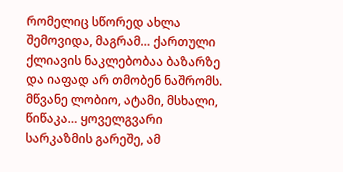რომელიც სწორედ ახლა შემოვიდა, მაგრამ… ქართული ქლიავის ნაკლებობაა ბაზარზე და იაფად არ თმობენ ნაშრომს. მწვანე ლობიო, ატამი, მსხალი, წიწაკა… ყოველგვარი სარკაზმის გარეშე, ამ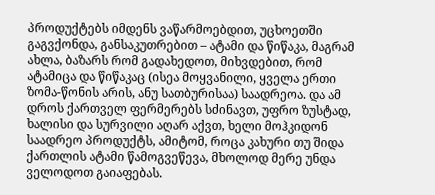პროდუქტებს იმდენს ვაწარმოებდით, უცხოეთში გაგვქონდა, განსაკუთრებით – ატამი და წიწაკა, მაგრამ ახლა, ბაზარს რომ გადახედოთ, მიხვდებით, რომ ატამიცა და წიწაკაც (ისეა მოყვანილი, ყველა ერთი ზომა-წონის არის, ანუ სათბურისაა) საადრეოა. და ამ დროს ქართველ ფერმერებს სძინავთ, უფრო ზუსტად, ხალისი და სურვილი აღარ აქვთ, ხელი მოჰკიდონ საადრეო პროდუქტს, ამიტომ, როცა კახური თუ შიდა ქართლის ატამი წამოგვეწევა, მხოლოდ მერე უნდა ველოდოთ გაიაფებას.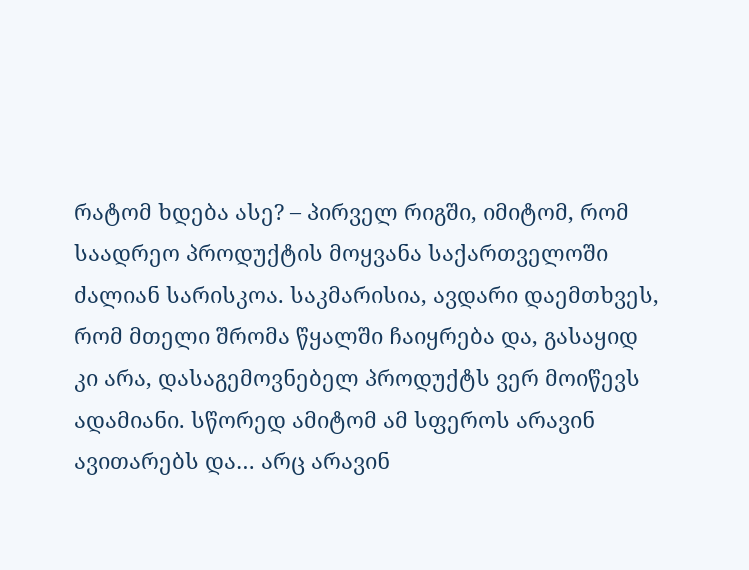რატომ ხდება ასე? – პირველ რიგში, იმიტომ, რომ საადრეო პროდუქტის მოყვანა საქართველოში ძალიან სარისკოა. საკმარისია, ავდარი დაემთხვეს, რომ მთელი შრომა წყალში ჩაიყრება და, გასაყიდ კი არა, დასაგემოვნებელ პროდუქტს ვერ მოიწევს ადამიანი. სწორედ ამიტომ ამ სფეროს არავინ ავითარებს და… არც არავინ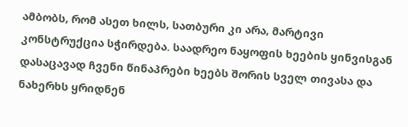ამბობს, რომ ასეთ ხილს, სათბური კი არა, მარტივი კონსტრუქცია სჭირდება. საადრეო ნაყოფის ხეების ყინვისგან დასაცავად ჩვენი წინაპრები ხეებს შორის სველ თივასა და ნახერხს ყრიდნენ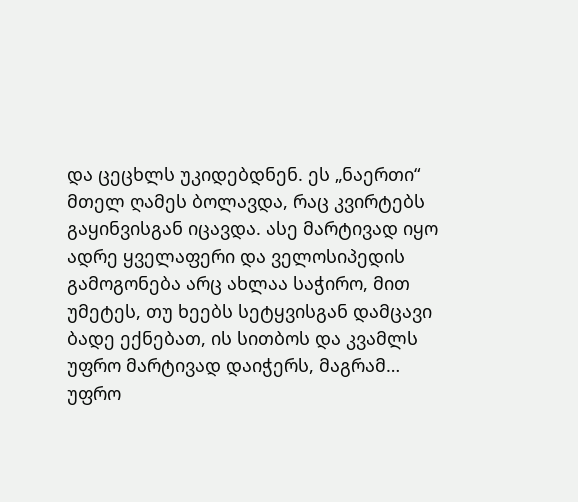და ცეცხლს უკიდებდნენ. ეს „ნაერთი“ მთელ ღამეს ბოლავდა, რაც კვირტებს გაყინვისგან იცავდა. ასე მარტივად იყო ადრე ყველაფერი და ველოსიპედის გამოგონება არც ახლაა საჭირო, მით უმეტეს, თუ ხეებს სეტყვისგან დამცავი ბადე ექნებათ, ის სითბოს და კვამლს უფრო მარტივად დაიჭერს, მაგრამ… უფრო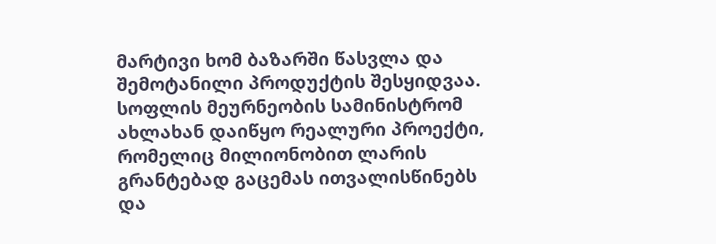მარტივი ხომ ბაზარში წასვლა და შემოტანილი პროდუქტის შესყიდვაა.
სოფლის მეურნეობის სამინისტრომ ახლახან დაიწყო რეალური პროექტი, რომელიც მილიონობით ლარის გრანტებად გაცემას ითვალისწინებს და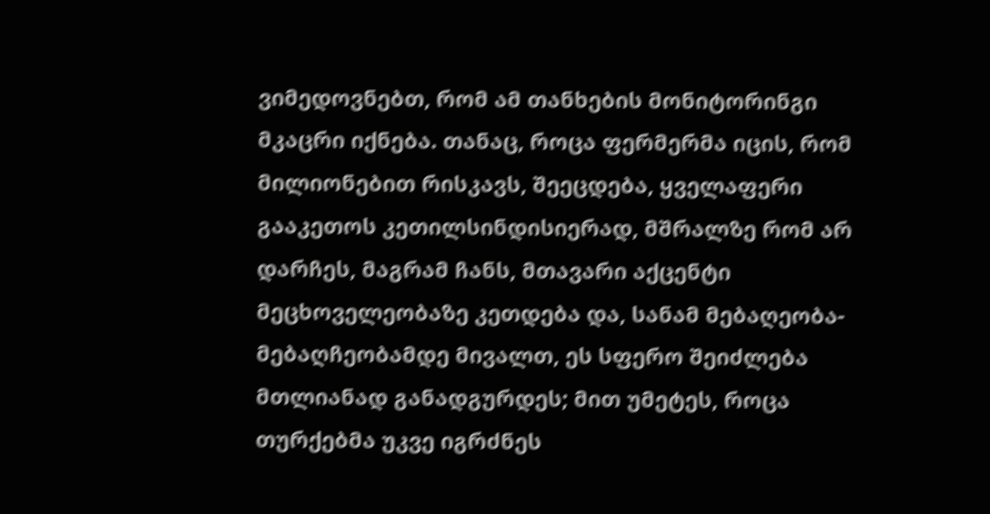ვიმედოვნებთ, რომ ამ თანხების მონიტორინგი მკაცრი იქნება. თანაც, როცა ფერმერმა იცის, რომ მილიონებით რისკავს, შეეცდება, ყველაფერი გააკეთოს კეთილსინდისიერად, მშრალზე რომ არ დარჩეს, მაგრამ ჩანს, მთავარი აქცენტი მეცხოველეობაზე კეთდება და, სანამ მებაღეობა-მებაღჩეობამდე მივალთ, ეს სფერო შეიძლება მთლიანად განადგურდეს; მით უმეტეს, როცა თურქებმა უკვე იგრძნეს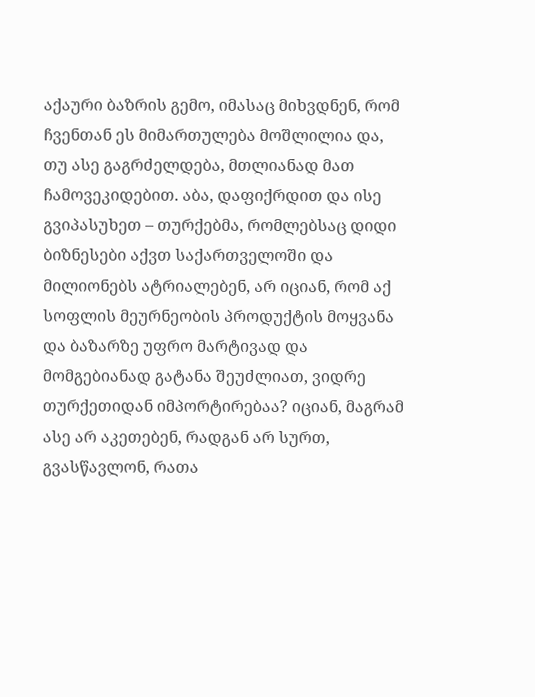აქაური ბაზრის გემო, იმასაც მიხვდნენ, რომ ჩვენთან ეს მიმართულება მოშლილია და, თუ ასე გაგრძელდება, მთლიანად მათ ჩამოვეკიდებით. აბა, დაფიქრდით და ისე გვიპასუხეთ – თურქებმა, რომლებსაც დიდი ბიზნესები აქვთ საქართველოში და მილიონებს ატრიალებენ, არ იციან, რომ აქ სოფლის მეურნეობის პროდუქტის მოყვანა და ბაზარზე უფრო მარტივად და მომგებიანად გატანა შეუძლიათ, ვიდრე თურქეთიდან იმპორტირებაა? იციან, მაგრამ ასე არ აკეთებენ, რადგან არ სურთ, გვასწავლონ, რათა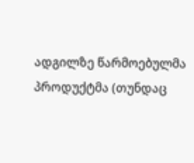ადგილზე წარმოებულმა პროდუქტმა (თუნდაც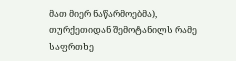მათ მიერ ნაწარმოებმა), თურქეთიდან შემოტანილს რამე საფრთხე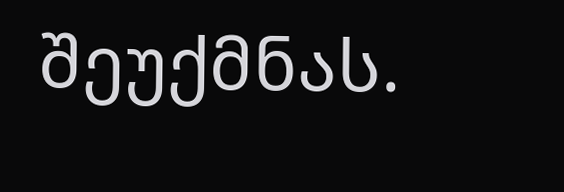შეუქმნას.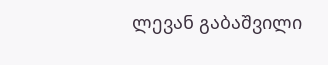ლევან გაბაშვილი